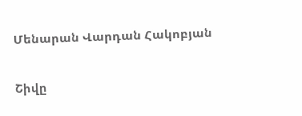Մենարան Վարդան Հակոբյան

Շիվը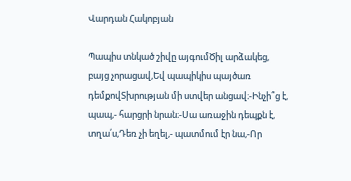Վարդան Հակոբյան

Պապիս տնկած շիվը այգումԾիլ արձակեց, բայց չորացավ,Եվ պապիկիս պայծառ դեմքովՏխրության մի ստվեր անցավ։-Ինչի՞ց է, պապ,- հարցրի նրան։-Սա առաջին դեպքն է, տղա՛ս,Դեռ չի եղել,- պատմում էր նա,-Որ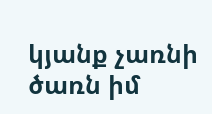կյանք չառնի ծառն իմ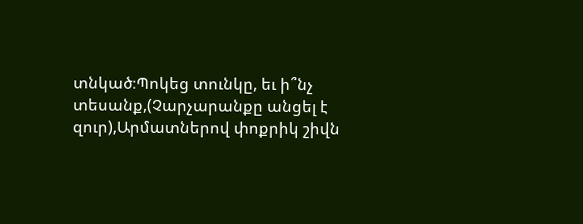տնկած։Պոկեց տունկը, եւ ի՞նչ տեսանք,(Չարչարանքը անցել է զուր),Արմատներով փոքրիկ շիվն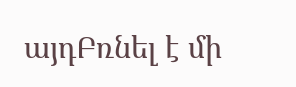այդԲռնել է մի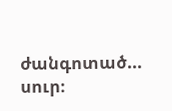ժանգոտած... սուր։